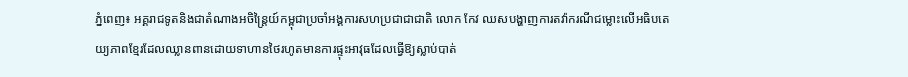ភ្នំពេញ៖ អគ្គរាជទូតនិងជាតំណាងអចិន្ត្រៃយ៍កម្ពុជាប្រចាំអង្គការសហប្រជាជាជាតិ លោក កែវ ឈសបង្ហាញការតវ៉ាករណីជម្លោះលើអធិបតេយ្យភាពខ្មែរដែលឈ្លានពានដោយទាហានថៃរហូតមានការផ្ទុះអាវុធដែលធ្វើឱ្យស្លាប់បាត់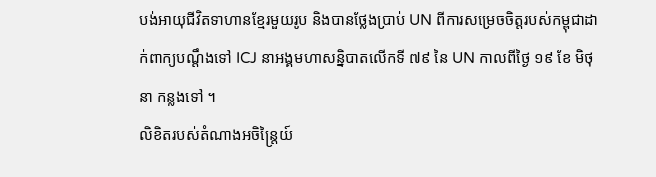បង់អាយុជីវិតទាហានខ្មែរមួយរូប និងបានថ្លែងប្រាប់ UN ពីការសម្រេចចិត្តរបស់កម្ពុជាដាក់ពាក្យបណ្ដឹងទៅ ICJ នាអង្គមហាសន្និបាតលើកទី ៧៩ នៃ UN កាលពីថ្ងៃ ១៩ ខែ មិថុនា កន្លងទៅ ។
លិខិតរបស់តំណាងអចិន្ត្រៃយ៍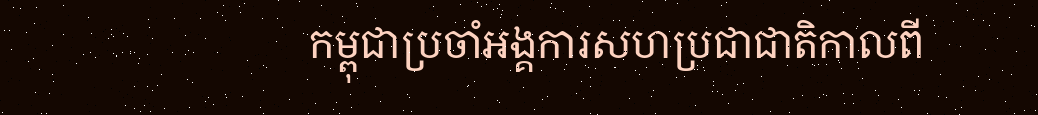កម្ពុជាប្រចាំអង្គការសហប្រជាជាតិកាលពី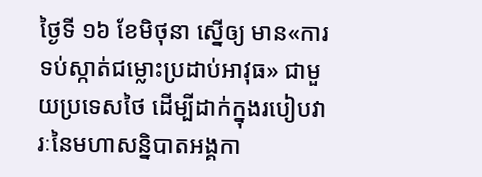ថ្ងៃទី ១៦ ខែមិថុនា ស្នើឲ្យ មាន«ការទប់ស្កាត់ជម្លោះប្រដាប់អាវុធ» ជាមួយប្រទេសថៃ ដើម្បីដាក់ក្នុងរបៀបវារៈនៃមហាសន្និបាតអង្គកា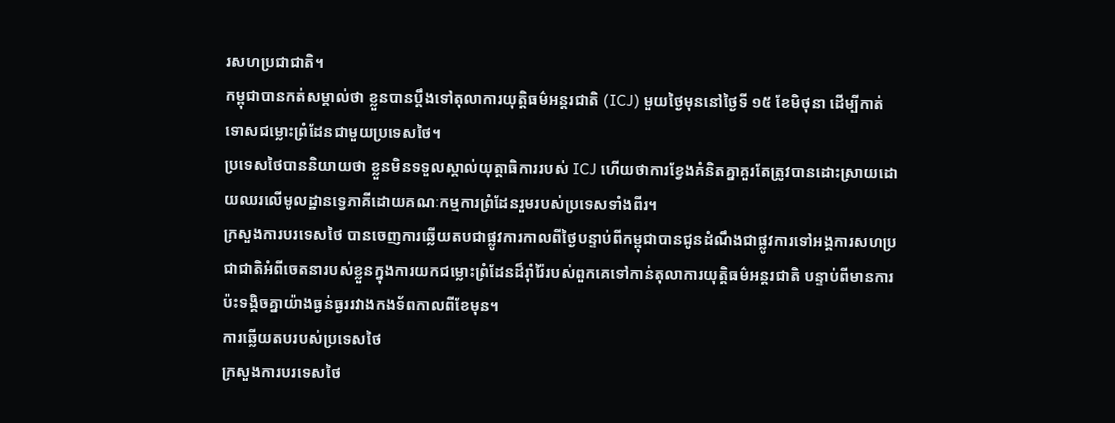រសហប្រជាជាតិ។
កម្ពុជាបានកត់សម្គាល់ថា ខ្លួនបានប្តឹងទៅតុលាការយុត្តិធម៌អន្តរជាតិ (ICJ) មួយថ្ងៃមុននៅថ្ងៃទី ១៥ ខែមិថុនា ដើម្បីកាត់ទោសជម្លោះព្រំដែនជាមួយប្រទេសថៃ។
ប្រទេសថៃបាននិយាយថា ខ្លួនមិនទទួលស្គាល់យុត្តាធិការរបស់ ICJ ហើយថាការខ្វែងគំនិតគ្នាគួរតែត្រូវបានដោះស្រាយដោយឈរលើមូលដ្ឋានទ្វេភាគីដោយគណៈកម្មការព្រំដែនរួមរបស់ប្រទេសទាំងពីរ។
ក្រសួងការបរទេសថៃ បានចេញការឆ្លើយតបជាផ្លូវការកាលពីថ្ងៃបន្ទាប់ពីកម្ពុជាបានជូនដំណឹងជាផ្លូវការទៅអង្គការសហប្រជាជាតិអំពីចេតនារបស់ខ្លួនក្នុងការយកជម្លោះព្រំដែនដ៏រ៉ាំរ៉ៃរបស់ពួកគេទៅកាន់តុលាការយុត្តិធម៌អន្តរជាតិ បន្ទាប់ពីមានការប៉ះទង្គិចគ្នាយ៉ាងធ្ងន់ធ្ងររវាងកងទ័ពកាលពីខែមុន។
ការឆ្លើយតបរបស់ប្រទេសថៃ
ក្រសួងការបរទេសថៃ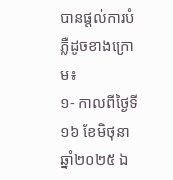បានផ្តល់ការបំភ្លឺដូចខាងក្រោម៖
១- កាលពីថ្ងៃទី១៦ ខែមិថុនា ឆ្នាំ២០២៥ ឯ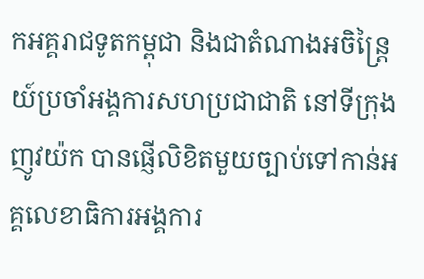កអគ្គរាជទូតកម្ពុជា និងជាតំណាងអចិន្ត្រៃយ៍ប្រចាំអង្គការសហប្រជាជាតិ នៅទីក្រុងញូវយ៉ក បានផ្ញើលិខិតមួយច្បាប់ទៅកាន់អគ្គលេខាធិការអង្គការ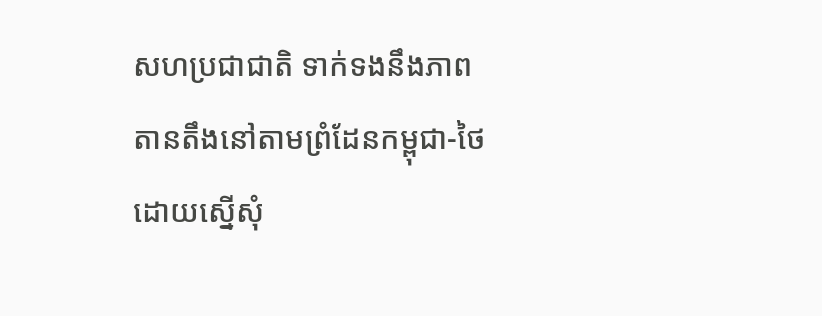សហប្រជាជាតិ ទាក់ទងនឹងភាពតានតឹងនៅតាមព្រំដែនកម្ពុជា-ថៃ ដោយស្នើសុំ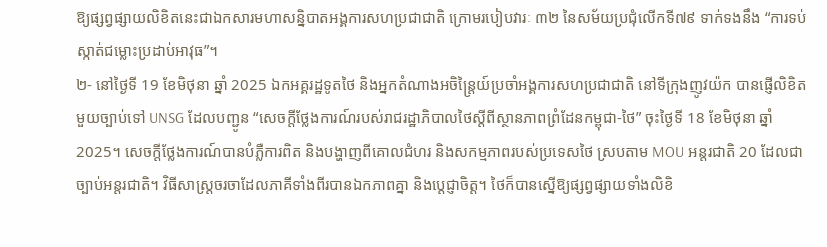ឱ្យផ្សព្វផ្សាយលិខិតនេះជាឯកសារមហាសន្និបាតអង្គការសហប្រជាជាតិ ក្រោមរបៀបវារៈ ៣២ នៃសម័យប្រជុំលើកទី៧៩ ទាក់ទងនឹង “ការទប់ស្កាត់ជម្លោះប្រដាប់អាវុធ”។
២- នៅថ្ងៃទី 19 ខែមិថុនា ឆ្នាំ 2025 ឯកអគ្គរដ្ឋទូតថៃ និងអ្នកតំណាងអចិន្ត្រៃយ៍ប្រចាំអង្គការសហប្រជាជាតិ នៅទីក្រុងញូវយ៉ក បានផ្ញើលិខិតមួយច្បាប់ទៅ UNSG ដែលបញ្ជូន “សេចក្តីថ្លែងការណ៍របស់រាជរដ្ឋាភិបាលថៃស្តីពីស្ថានភាពព្រំដែនកម្ពុជា-ថៃ” ចុះថ្ងៃទី 18 ខែមិថុនា ឆ្នាំ 2025។ សេចក្តីថ្លែងការណ៍បានបំភ្លឺការពិត និងបង្ហាញពីគោលជំហរ និងសកម្មភាពរបស់ប្រទេសថៃ ស្របតាម MOU អន្តរជាតិ 20 ដែលជាច្បាប់អន្តរជាតិ។ វិធីសាស្រ្តចរចាដែលភាគីទាំងពីរបានឯកភាពគ្នា និងប្តេជ្ញាចិត្ត។ ថៃក៏បានស្នើឱ្យផ្សព្វផ្សាយទាំងលិខិ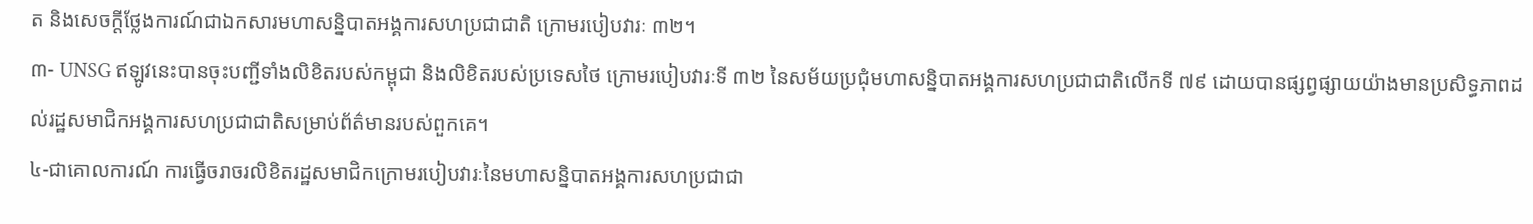ត និងសេចក្តីថ្លែងការណ៍ជាឯកសារមហាសន្និបាតអង្គការសហប្រជាជាតិ ក្រោមរបៀបវារៈ ៣២។
៣- UNSG ឥឡូវនេះបានចុះបញ្ជីទាំងលិខិតរបស់កម្ពុជា និងលិខិតរបស់ប្រទេសថៃ ក្រោមរបៀបវារៈទី ៣២ នៃសម័យប្រជុំមហាសន្និបាតអង្គការសហប្រជាជាតិលើកទី ៧៩ ដោយបានផ្សព្វផ្សាយយ៉ាងមានប្រសិទ្ធភាពដល់រដ្ឋសមាជិកអង្គការសហប្រជាជាតិសម្រាប់ព័ត៌មានរបស់ពួកគេ។
៤-ជាគោលការណ៍ ការធ្វើចរាចរលិខិតរដ្ឋសមាជិកក្រោមរបៀបវារៈនៃមហាសន្និបាតអង្គការសហប្រជាជា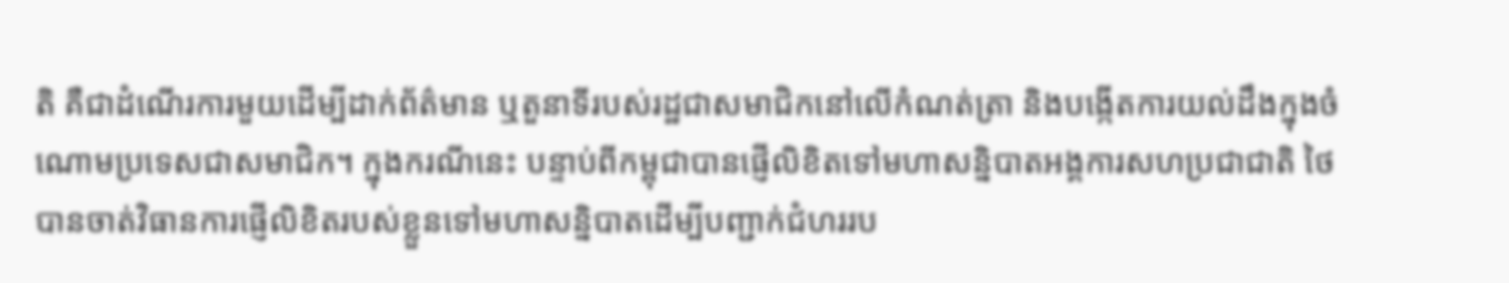តិ គឺជាដំណើរការមួយដើម្បីដាក់ព័ត៌មាន ឬតួនាទីរបស់រដ្ឋជាសមាជិកនៅលើកំណត់ត្រា និងបង្កើតការយល់ដឹងក្នុងចំណោមប្រទេសជាសមាជិក។ ក្នុងករណីនេះ បន្ទាប់ពីកម្ពុជាបានផ្ញើលិខិតទៅមហាសន្និបាតអង្គការសហប្រជាជាតិ ថៃបានចាត់វិធានការផ្ញើលិខិតរបស់ខ្លួនទៅមហាសន្និបាតដើម្បីបញ្ជាក់ជំហររប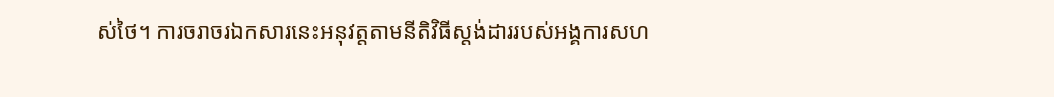ស់ថៃ។ ការចរាចរឯកសារនេះអនុវត្តតាមនីតិវិធីស្តង់ដាររបស់អង្គការសហ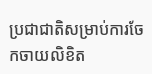ប្រជាជាតិសម្រាប់ការចែកចាយលិខិត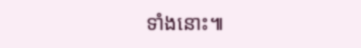ទាំងនោះ៕